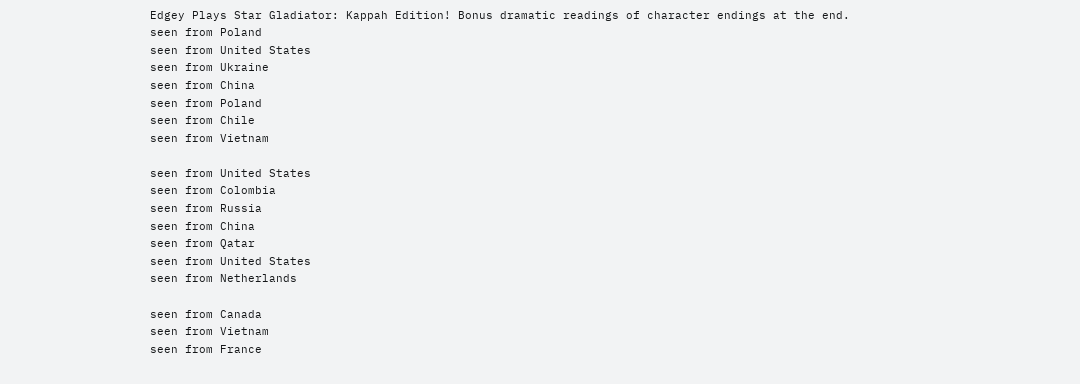Edgey Plays Star Gladiator: Kappah Edition! Bonus dramatic readings of character endings at the end.
seen from Poland
seen from United States
seen from Ukraine
seen from China
seen from Poland
seen from Chile
seen from Vietnam

seen from United States
seen from Colombia
seen from Russia
seen from China
seen from Qatar
seen from United States
seen from Netherlands

seen from Canada
seen from Vietnam
seen from France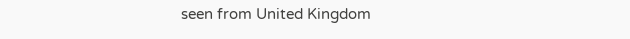seen from United Kingdom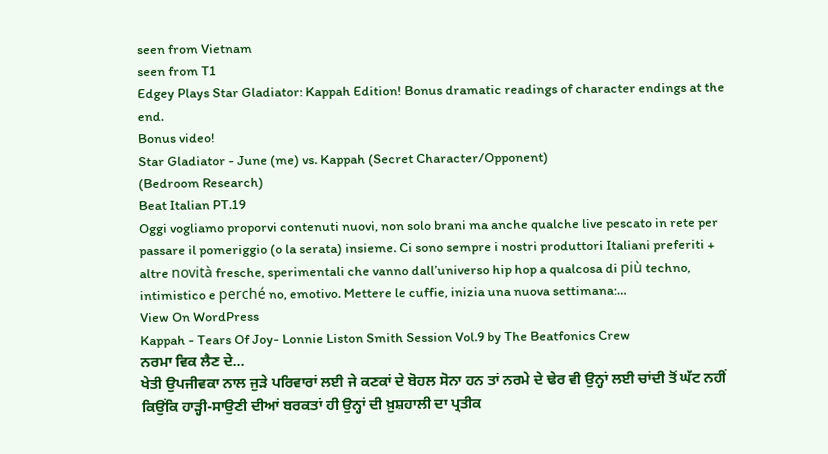seen from Vietnam
seen from T1
Edgey Plays Star Gladiator: Kappah Edition! Bonus dramatic readings of character endings at the end.
Bonus video!
Star Gladiator - June (me) vs. Kappah (Secret Character/Opponent)
(Bedroom Research)
Beat Italian PT.19
Oggi vogliamo proporvi contenuti nuovi, non solo brani ma anche qualche live pescato in rete per passare il pomeriggio (o la serata) insieme. Ci sono sempre i nostri produttori Italiani preferiti + altre novità fresche, sperimentali che vanno dall’universo hip hop a qualcosa di più techno, intimistico e perché no, emotivo. Mettere le cuffie, inizia una nuova settimana:…
View On WordPress
Kappah - Tears Of Joy- Lonnie Liston Smith Session Vol.9 by The Beatfonics Crew
ਨਰਮਾ ਵਿਕ ਲੈਣ ਦੇ…
ਖੇਤੀ ਉਪਜੀਵਕਾ ਨਾਲ ਜੁੜੇ ਪਰਿਵਾਰਾਂ ਲਈ ਜੇ ਕਣਕਾਂ ਦੇ ਬੋਹਲ ਸੋਨਾ ਹਨ ਤਾਂ ਨਰਮੇ ਦੇ ਢੇਰ ਵੀ ਉਨ੍ਹਾਂ ਲਈ ਚਾਂਦੀ ਤੋਂ ਘੱਟ ਨਹੀਂ ਕਿਉਂਕਿ ਹਾੜ੍ਹੀ-ਸਾਉਣੀ ਦੀਆਂ ਬਰਕਤਾਂ ਹੀ ਉਨ੍ਹਾਂ ਦੀ ਖ਼ੁਸ਼ਹਾਲੀ ਦਾ ਪ੍ਰਤੀਕ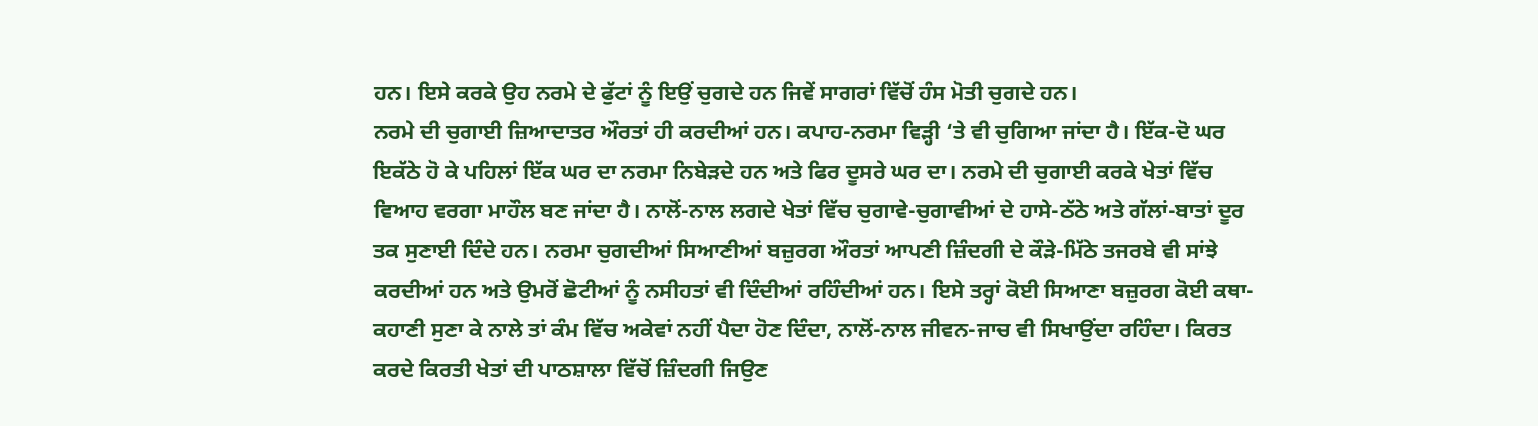ਹਨ। ਇਸੇ ਕਰਕੇ ਉਹ ਨਰਮੇ ਦੇ ਫੁੱਟਾਂ ਨੂੰ ਇਉਂ ਚੁਗਦੇ ਹਨ ਜਿਵੇਂ ਸਾਗਰਾਂ ਵਿੱਚੋਂ ਹੰਸ ਮੋਤੀ ਚੁਗਦੇ ਹਨ।
ਨਰਮੇ ਦੀ ਚੁਗਾਈ ਜ਼ਿਆਦਾਤਰ ਔਰਤਾਂ ਹੀ ਕਰਦੀਆਂ ਹਨ। ਕਪਾਹ-ਨਰਮਾ ਵਿੜ੍ਹੀ ‘ਤੇ ਵੀ ਚੁਗਿਆ ਜਾਂਦਾ ਹੈ। ਇੱਕ-ਦੋ ਘਰ ਇਕੱਠੇ ਹੋ ਕੇ ਪਹਿਲਾਂ ਇੱਕ ਘਰ ਦਾ ਨਰਮਾ ਨਿਬੇੜਦੇ ਹਨ ਅਤੇ ਫਿਰ ਦੂਸਰੇ ਘਰ ਦਾ। ਨਰਮੇ ਦੀ ਚੁਗਾਈ ਕਰਕੇ ਖੇਤਾਂ ਵਿੱਚ ਵਿਆਹ ਵਰਗਾ ਮਾਹੌਲ ਬਣ ਜਾਂਦਾ ਹੈ। ਨਾਲੋਂ-ਨਾਲ ਲਗਦੇ ਖੇਤਾਂ ਵਿੱਚ ਚੁਗਾਵੇ-ਚੁਗਾਵੀਆਂ ਦੇ ਹਾਸੇ-ਠੱਠੇ ਅਤੇ ਗੱਲਾਂ-ਬਾਤਾਂ ਦੂਰ ਤਕ ਸੁਣਾਈ ਦਿੰਦੇ ਹਨ। ਨਰਮਾ ਚੁਗਦੀਆਂ ਸਿਆਣੀਆਂ ਬਜ਼ੁਰਗ ਔਰਤਾਂ ਆਪਣੀ ਜ਼ਿੰਦਗੀ ਦੇ ਕੌੜੇ-ਮਿੱਠੇ ਤਜਰਬੇ ਵੀ ਸਾਂਝੇ ਕਰਦੀਆਂ ਹਨ ਅਤੇ ਉਮਰੋਂ ਛੋਟੀਆਂ ਨੂੰ ਨਸੀਹਤਾਂ ਵੀ ਦਿੰਦੀਆਂ ਰਹਿੰਦੀਆਂ ਹਨ। ਇਸੇ ਤਰ੍ਹਾਂ ਕੋਈ ਸਿਆਣਾ ਬਜ਼ੁਰਗ ਕੋਈ ਕਥਾ-ਕਹਾਣੀ ਸੁਣਾ ਕੇ ਨਾਲੇ ਤਾਂ ਕੰਮ ਵਿੱਚ ਅਕੇਵਾਂ ਨਹੀਂ ਪੈਦਾ ਹੋਣ ਦਿੰਦਾ, ਨਾਲੋਂ-ਨਾਲ ਜੀਵਨ-ਜਾਚ ਵੀ ਸਿਖਾਉਂਦਾ ਰਹਿੰਦਾ। ਕਿਰਤ ਕਰਦੇ ਕਿਰਤੀ ਖੇਤਾਂ ਦੀ ਪਾਠਸ਼ਾਲਾ ਵਿੱਚੋਂ ਜ਼ਿੰਦਗੀ ਜਿਉਣ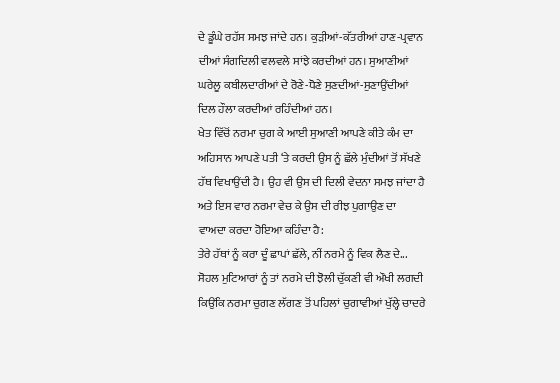ਦੇ ਡੂੰਘੇ ਰਹੱਸ ਸਮਝ ਜਾਂਦੇ ਹਨ। ਕੁੜੀਆਂ-ਕੱਤਰੀਆਂ ਹਾਣ-ਪ੍ਰਵਾਨ ਦੀਆਂ ਸੰਗਦਿਲੀ ਵਲਵਲੇ ਸਾਂਝੇ ਕਰਦੀਆਂ ਹਨ। ਸੁਆਣੀਆਂ ਘਰੇਲੂ ਕਬੀਲਦਾਰੀਆਂ ਦੇ ਰੋਣੇ-ਧੋਣੇ ਸੁਣਦੀਆਂ-ਸੁਣਾਉਂਦੀਆਂ ਦਿਲ ਹੌਲਾ ਕਰਦੀਆਂ ਰਹਿੰਦੀਆਂ ਹਨ।
ਖੇਤ ਵਿੱਚੋਂ ਨਰਮਾ ਚੁਗ ਕੇ ਆਈ ਸੁਆਣੀ ਆਪਣੇ ਕੀਤੇ ਕੰਮ ਦਾ ਅਹਿਸਾਨ ਆਪਣੇ ਪਤੀ ‘ਤੇ ਕਰਦੀ ਉਸ ਨੂੰ ਛੱਲੇ ਮੁੰਦੀਆਂ ਤੋਂ ਸੱਖਣੇ ਹੱਥ ਵਿਖਾਉਂਦੀ ਹੈ। ਉਹ ਵੀ ਉਸ ਦੀ ਦਿਲੀ ਵੇਦਨਾ ਸਮਝ ਜਾਂਦਾ ਹੈ ਅਤੇ ਇਸ ਵਾਰ ਨਰਮਾ ਵੇਚ ਕੇ ਉਸ ਦੀ ਰੀਝ ਪੁਗਾਉਣ ਦਾ ਵਾਅਦਾ ਕਰਦਾ ਹੋਇਆ ਕਹਿੰਦਾ ਹੈ:
ਤੇਰੇ ਹੱਥਾਂ ਨੂੰ ਕਰਾ ਦੂੰ ਛਾਪਾਂ ਛੱਲੇ, ਨੀਂ ਨਰਮੇ ਨੂੰ ਵਿਕ ਲੈਣ ਦੇ...
ਸੋਹਲ ਮੁਟਿਆਰਾਂ ਨੂੰ ਤਾਂ ਨਰਮੇ ਦੀ ਝੋਲੀ ਚੁੱਕਣੀ ਵੀ ਔਖੀ ਲਗਦੀ ਕਿਉਂਕਿ ਨਰਮਾ ਚੁਗਣ ਲੱਗਣ ਤੋਂ ਪਹਿਲਾਂ ਚੁਗਾਵੀਆਂ ਖੁੱਲ੍ਹੇ ਚਾਦਰੇ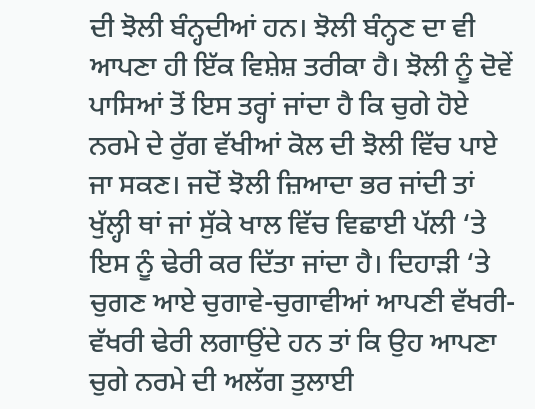ਦੀ ਝੋਲੀ ਬੰਨ੍ਹਦੀਆਂ ਹਨ। ਝੋਲੀ ਬੰਨ੍ਹਣ ਦਾ ਵੀ ਆਪਣਾ ਹੀ ਇੱਕ ਵਿਸ਼ੇਸ਼ ਤਰੀਕਾ ਹੈ। ਝੋਲੀ ਨੂੰ ਦੋਵੇਂ ਪਾਸਿਆਂ ਤੋਂ ਇਸ ਤਰ੍ਹਾਂ ਜਾਂਦਾ ਹੈ ਕਿ ਚੁਗੇ ਹੋਏ ਨਰਮੇ ਦੇ ਰੁੱਗ ਵੱਖੀਆਂ ਕੋਲ ਦੀ ਝੋਲੀ ਵਿੱਚ ਪਾਏ ਜਾ ਸਕਣ। ਜਦੋਂ ਝੋਲੀ ਜ਼ਿਆਦਾ ਭਰ ਜਾਂਦੀ ਤਾਂ ਖੁੱਲ੍ਹੀ ਥਾਂ ਜਾਂ ਸੁੱਕੇ ਖਾਲ ਵਿੱਚ ਵਿਛਾਈ ਪੱਲੀ ‘ਤੇ ਇਸ ਨੂੰ ਢੇਰੀ ਕਰ ਦਿੱਤਾ ਜਾਂਦਾ ਹੈ। ਦਿਹਾੜੀ ‘ਤੇ ਚੁਗਣ ਆਏ ਚੁਗਾਵੇ-ਚੁਗਾਵੀਆਂ ਆਪਣੀ ਵੱਖਰੀ-ਵੱਖਰੀ ਢੇਰੀ ਲਗਾਉਂਦੇ ਹਨ ਤਾਂ ਕਿ ਉਹ ਆਪਣਾ ਚੁਗੇ ਨਰਮੇ ਦੀ ਅਲੱਗ ਤੁਲਾਈ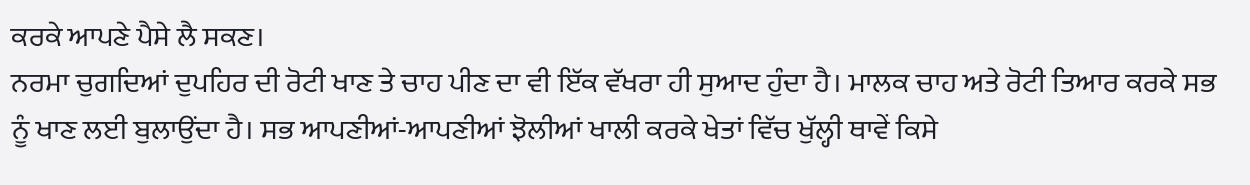ਕਰਕੇ ਆਪਣੇ ਪੈਸੇ ਲੈ ਸਕਣ।
ਨਰਮਾ ਚੁਗਦਿਆਂ ਦੁਪਹਿਰ ਦੀ ਰੋਟੀ ਖਾਣ ਤੇ ਚਾਹ ਪੀਣ ਦਾ ਵੀ ਇੱਕ ਵੱਖਰਾ ਹੀ ਸੁਆਦ ਹੁੰਦਾ ਹੈ। ਮਾਲਕ ਚਾਹ ਅਤੇ ਰੋਟੀ ਤਿਆਰ ਕਰਕੇ ਸਭ ਨੂੰ ਖਾਣ ਲਈ ਬੁਲਾਉਂਦਾ ਹੈ। ਸਭ ਆਪਣੀਆਂ-ਆਪਣੀਆਂ ਝੋਲੀਆਂ ਖਾਲੀ ਕਰਕੇ ਖੇਤਾਂ ਵਿੱਚ ਖੁੱਲ੍ਹੀ ਥਾਵੇਂ ਕਿਸੇ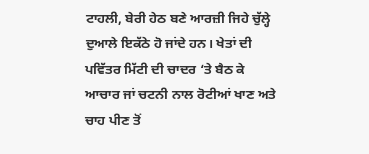ਟਾਹਲੀ, ਬੇਰੀ ਹੇਠ ਬਣੇ ਆਰਜ਼ੀ ਜਿਹੇ ਚੁੱਲ੍ਹੇ ਦੁਆਲੇ ਇਕੱਠੇ ਹੋ ਜਾਂਦੇ ਹਨ। ਖੇਤਾਂ ਦੀ ਪਵਿੱਤਰ ਮਿੱਟੀ ਦੀ ਚਾਦਰ ‘ਤੇ ਬੈਠ ਕੇ ਆਚਾਰ ਜਾਂ ਚਟਨੀ ਨਾਲ ਰੋਟੀਆਂ ਖਾਣ ਅਤੇ ਚਾਹ ਪੀਣ ਤੋਂ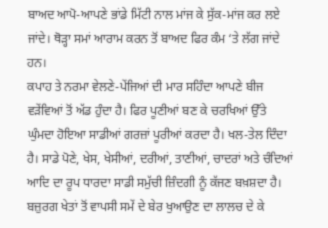ਬਾਅਦ ਆਪੋ-ਆਪਣੇ ਭਾਂਡੇ ਮਿੱਟੀ ਨਾਲ ਮਾਂਜ ਕੇ ਸੁੱਕ-ਮਾਂਜ ਕਰ ਲਏ ਜਾਂਦੇ। ਥੋੜ੍ਹਾ ਸਮਾਂ ਆਰਾਮ ਕਰਨ ਤੋਂ ਬਾਅਦ ਫਿਰ ਕੰਮ ‘ਤੇ ਲੱਗ ਜਾਂਦੇ ਹਨ।
ਕਪਾਹ ਤੇ ਨਰਮਾ ਵੇਲਣੇ-ਪੇਂਜਿਆਂ ਦੀ ਮਾਰ ਸਹਿੰਦਾ ਆਪਣੇ ਬੀਜ ਵੜੇਂਵਿਆਂ ਤੋਂ ਅੱਡ ਹੁੰਦਾ ਹੈ। ਫਿਰ ਪੂਣੀਆਂ ਬਣ ਕੇ ਚਰਖਿਆਂ ਉੱਤੇ ਘੁੰਮਦਾ ਹੋਇਆ ਸਾਡੀਆਂ ਗਰਜ਼ਾਂ ਪੂਰੀਆਂ ਕਰਦਾ ਹੈ। ਖਲ-ਤੇਲ ਦਿੰਦਾ ਹੈ। ਸਾਡੇ ਪੋਣੇ, ਖੇਸ, ਖੇਸੀਆਂ, ਦਰੀਆਂ, ਤਾਣੀਆਂ, ਚਾਦਰਾਂ ਅਤੇ ਚੰਦਿਆਂ ਆਦਿ ਦਾ ਰੂਪ ਧਾਰਦਾ ਸਾਡੀ ਸਮੁੱਚੀ ਜ਼ਿੰਦਗੀ ਨੂੰ ਕੱਜਣ ਬਖ਼ਸ਼ਦਾ ਹੈ।
ਬਜ਼ੁਰਗ ਖੇਤਾਂ ਤੋਂ ਵਾਪਸੀ ਸਮੇਂ ਦੇ ਬੇਰ ਖੁਆਉਣ ਦਾ ਲਾਲਚ ਦੇ ਕੇ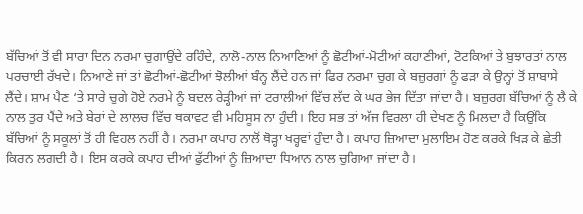ਬੱਚਿਆਂ ਤੋਂ ਵੀ ਸਾਰਾ ਦਿਨ ਨਰਮਾ ਚੁਗਾਉਂਦੇ ਰਹਿੰਦੇ, ਨਾਲੋ-ਨਾਲ ਨਿਆਣਿਆਂ ਨੂੰ ਛੋਟੀਆਂ-ਮੋਟੀਆਂ ਕਹਾਣੀਆਂ, ਟੋਟਕਿਆਂ ਤੇ ਬੁਝਾਰਤਾਂ ਨਾਲ ਪਰਚਾਈ ਰੱਖਦੇ। ਨਿਆਣੇ ਜਾਂ ਤਾਂ ਛੋਟੀਆਂ-ਛੋਟੀਆਂ ਝੋਲੀਆਂ ਬੰਨ੍ਹ ਲੈਂਦੇ ਹਨ ਜਾਂ ਫਿਰ ਨਰਮਾ ਚੁਗ ਕੇ ਬਜ਼ੁਰਗਾਂ ਨੂੰ ਫੜਾ ਕੇ ਉਨ੍ਹਾਂ ਤੋਂ ਸ਼ਾਬਾਸੇ ਲੈਂਦੇ। ਸ਼ਾਮ ਪੈਣ ‘ਤੇ ਸਾਰੇ ਚੁਗੇ ਹੋਏ ਨਰਮੇ ਨੂੰ ਬਦਲ ਰੇੜ੍ਹੀਆਂ ਜਾਂ ਟਰਾਲੀਆਂ ਵਿੱਚ ਲੱਦ ਕੇ ਘਰ ਭੇਜ ਦਿੱਤਾ ਜਾਂਦਾ ਹੈ। ਬਜ਼ੁਰਗ ਬੱਚਿਆਂ ਨੂੰ ਲੈ ਕੇ ਨਾਲ ਤੁਰ ਪੈਂਦੇ ਅਤੇ ਬੇਰਾਂ ਦੇ ਲਾਲਚ ਵਿੱਚ ਥਕਾਵਟ ਵੀ ਮਹਿਸੂਸ ਨਾ ਹੁੰਦੀ। ਇਹ ਸਭ ਤਾਂ ਅੱਜ ਵਿਰਲਾ ਹੀ ਦੇਖਣ ਨੂੰ ਮਿਲਦਾ ਹੈ ਕਿਉਂਕਿ ਬੱਚਿਆਂ ਨੂੰ ਸਕੂਲਾਂ ਤੋਂ ਹੀ ਵਿਹਲ ਨਹੀਂ ਹੈ। ਨਰਮਾ ਕਪਾਹ ਨਾਲੋਂ ਥੋੜ੍ਹਾ ਖਰ੍ਹਵਾਂ ਹੁੰਦਾ ਹੈ। ਕਪਾਹ ਜ਼ਿਆਦਾ ਮੁਲਾਇਮ ਹੋਣ ਕਰਕੇ ਖਿੜ ਕੇ ਛੇਤੀ ਕਿਰਨ ਲਗਦੀ ਹੈ। ਇਸ ਕਰਕੇ ਕਪਾਹ ਦੀਆਂ ਫੁੱਟੀਆਂ ਨੂੰ ਜ਼ਿਆਦਾ ਧਿਆਨ ਨਾਲ ਚੁਗਿਆ ਜਾਂਦਾ ਹੈ।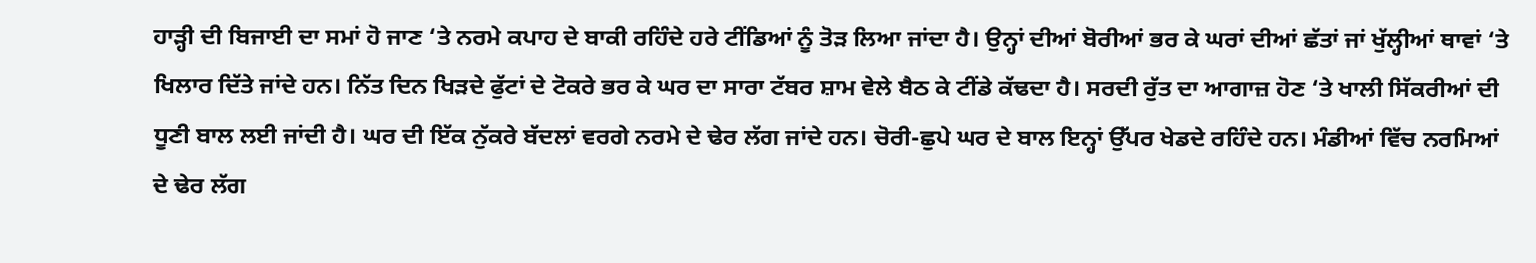ਹਾੜ੍ਹੀ ਦੀ ਬਿਜਾਈ ਦਾ ਸਮਾਂ ਹੋ ਜਾਣ ‘ਤੇ ਨਰਮੇ ਕਪਾਹ ਦੇ ਬਾਕੀ ਰਹਿੰਦੇ ਹਰੇ ਟੀਂਡਿਆਂ ਨੂੰ ਤੋੜ ਲਿਆ ਜਾਂਦਾ ਹੈ। ਉਨ੍ਹਾਂ ਦੀਆਂ ਬੋਰੀਆਂ ਭਰ ਕੇ ਘਰਾਂ ਦੀਆਂ ਛੱਤਾਂ ਜਾਂ ਖੁੱਲ੍ਹੀਆਂ ਥਾਵਾਂ ‘ਤੇ ਖਿਲਾਰ ਦਿੱਤੇ ਜਾਂਦੇ ਹਨ। ਨਿੱਤ ਦਿਨ ਖਿੜਦੇ ਫੁੱਟਾਂ ਦੇ ਟੋਕਰੇ ਭਰ ਕੇ ਘਰ ਦਾ ਸਾਰਾ ਟੱਬਰ ਸ਼ਾਮ ਵੇਲੇ ਬੈਠ ਕੇ ਟੀਂਡੇ ਕੱਢਦਾ ਹੈ। ਸਰਦੀ ਰੁੱਤ ਦਾ ਆਗਾਜ਼ ਹੋਣ ‘ਤੇ ਖਾਲੀ ਸਿੱਕਰੀਆਂ ਦੀ ਧੂਣੀ ਬਾਲ ਲਈ ਜਾਂਦੀ ਹੈ। ਘਰ ਦੀ ਇੱਕ ਨੁੱਕਰੇ ਬੱਦਲਾਂ ਵਰਗੇ ਨਰਮੇ ਦੇ ਢੇਰ ਲੱਗ ਜਾਂਦੇ ਹਨ। ਚੋਰੀ-ਛੁਪੇ ਘਰ ਦੇ ਬਾਲ ਇਨ੍ਹਾਂ ਉੱਪਰ ਖੇਡਦੇ ਰਹਿੰਦੇ ਹਨ। ਮੰਡੀਆਂ ਵਿੱਚ ਨਰਮਿਆਂ ਦੇ ਢੇਰ ਲੱਗ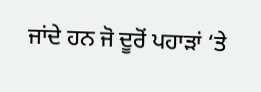ਜਾਂਦੇ ਹਨ ਜੋ ਦੂਰੋਂ ਪਹਾੜਾਂ ‘ਤੇ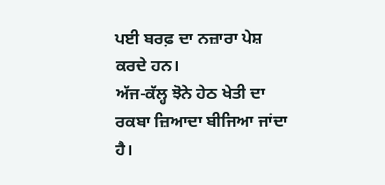ਪਈ ਬਰਫ਼ ਦਾ ਨਜ਼ਾਰਾ ਪੇਸ਼ ਕਰਦੇ ਹਨ।
ਅੱਜ-ਕੱਲ੍ਹ ਝੋਨੇ ਹੇਠ ਖੇਤੀ ਦਾ ਰਕਬਾ ਜ਼ਿਆਦਾ ਬੀਜਿਆ ਜਾਂਦਾ ਹੈ।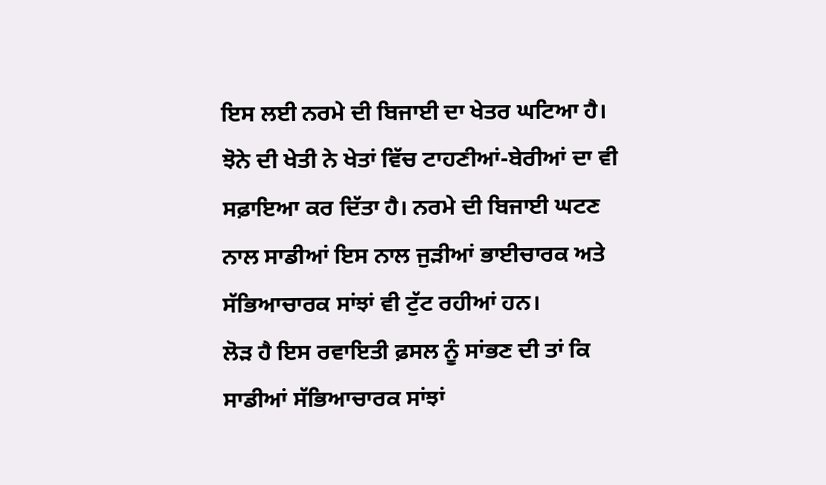ਇਸ ਲਈ ਨਰਮੇ ਦੀ ਬਿਜਾਈ ਦਾ ਖੇਤਰ ਘਟਿਆ ਹੈ। ਝੋਨੇ ਦੀ ਖੇਤੀ ਨੇ ਖੇਤਾਂ ਵਿੱਚ ਟਾਹਣੀਆਂ-ਬੇਰੀਆਂ ਦਾ ਵੀ ਸਫ਼ਾਇਆ ਕਰ ਦਿੱਤਾ ਹੈ। ਨਰਮੇ ਦੀ ਬਿਜਾਈ ਘਟਣ ਨਾਲ ਸਾਡੀਆਂ ਇਸ ਨਾਲ ਜੁੜੀਆਂ ਭਾਈਚਾਰਕ ਅਤੇ ਸੱਭਿਆਚਾਰਕ ਸਾਂਝਾਂ ਵੀ ਟੁੱਟ ਰਹੀਆਂ ਹਨ।
ਲੋੜ ਹੈ ਇਸ ਰਵਾਇਤੀ ਫ਼ਸਲ ਨੂੰ ਸਾਂਭਣ ਦੀ ਤਾਂ ਕਿ ਸਾਡੀਆਂ ਸੱਭਿਆਚਾਰਕ ਸਾਂਝਾਂ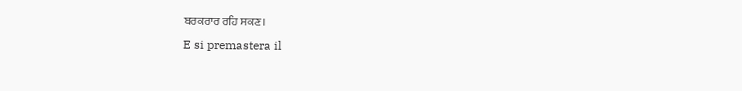ਬਰਕਰਾਰ ਰਹਿ ਸਕਣ।
E si premastera il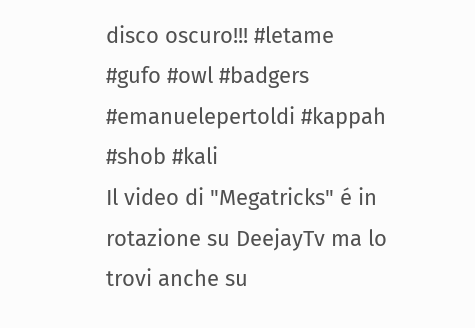disco oscuro!!! #letame #gufo #owl #badgers #emanuelepertoldi #kappah #shob #kali
Il video di "Megatricks" é in rotazione su DeejayTv ma lo trovi anche su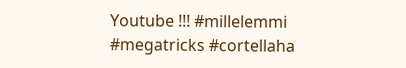Youtube !!! #millelemmi #megatricks #cortellaha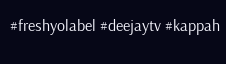#freshyolabel #deejaytv #kappah